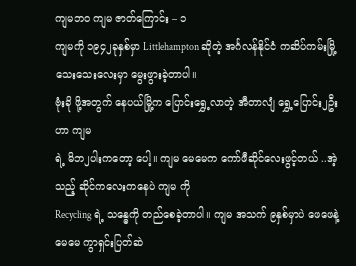ကျမဘဝ ကျမ ဇာတ်ကြောင်း – ၁
ကျမကို ၁၉၄၂ခုနှစ်မှာ Littlehampton ဆိုတဲ့ အင်္ဂလန်နိုင်ငံ ကဆိပ်ကမ်းမြို့ သေးသေးလေးမှာ မွေးဖွားခဲ့တာပါ။
ဗုံးခို ဖို့အတွက် နေပယ်မြို့က ပြောင်းရွှေ့လာတဲ့ အီတာလျံ ရွှေ့ပြောင်း၂ဦးဟာ ကျမ
ရဲ့ မိဘ၂ပါးကတော့ ပေါ့။ ကျမ မေမေက ကော်ဖီဆိုင်လေးဖွင့်တယ် ..အဲ့သည့် ဆိုင်ကလေးကနေပဲ ကျမ ကို
Recycling ရဲ့ သန္ဓေကို တည်စေခဲ့တာပါ။ ကျမ အသက် ၉နှစ်မှာပဲ ဖေဖေနဲ့ မေမေ ကွာရှင်းပြတ်ဆဲ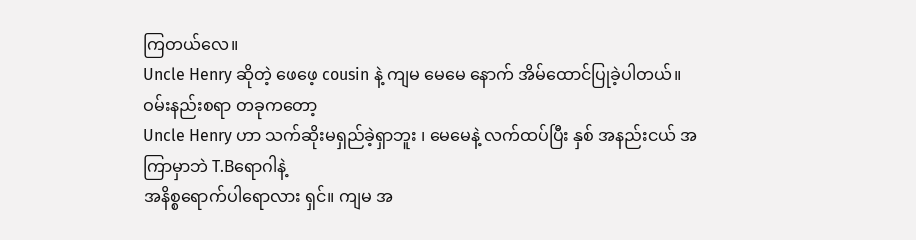ကြတယ်လေ။
Uncle Henry ဆိုတဲ့ ဖေဖေ့ cousin နဲ့ ကျမ မေမေ နောက် အိမ်ထောင်ပြုခဲ့ပါတယ်။ ဝမ်းနည်းစရာ တခုကတော့
Uncle Henry ဟာ သက်ဆိုးမရှည်ခဲ့ရှာဘူး ၊ မေမေနဲ့ လက်ထပ်ပြီး နှစ် အနည်းငယ် အကြာမှာဘဲ T.Bရောဂါနဲ့
အနိစ္စရောက်ပါရောလား ရှင်။ ကျမ အ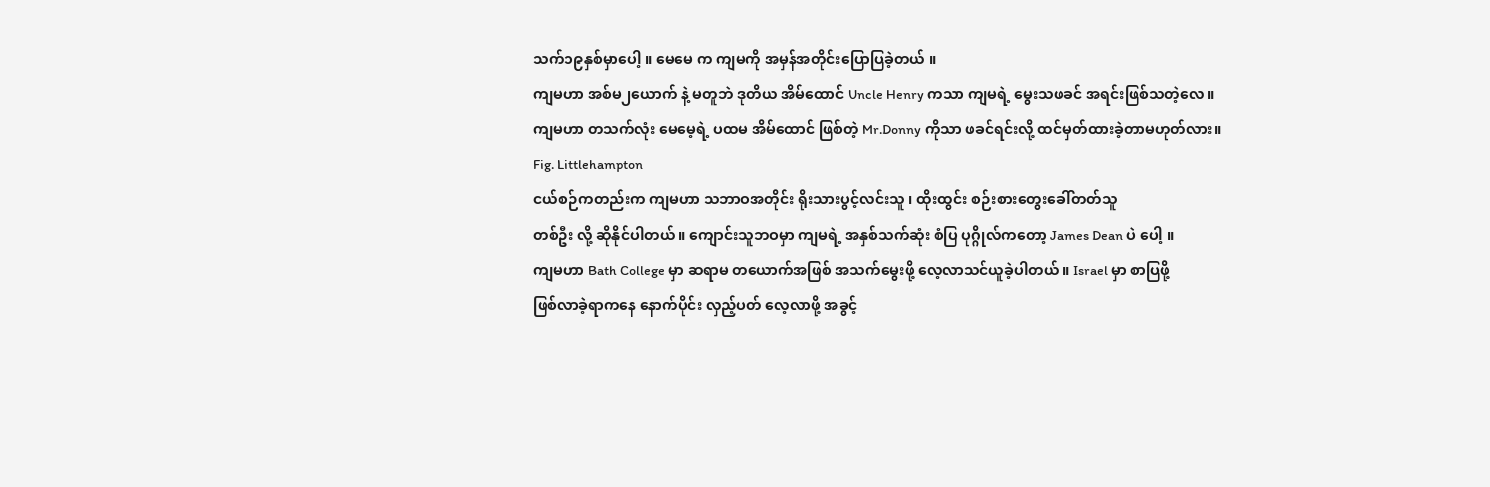သက်၁၉နှစ်မှာပေါ့ ။ မေမေ က ကျမကို အမှန်အတိုင်းပြောပြခဲ့တယ် ။
ကျမဟာ အစ်မ၂ယောက် နဲ့ မတူဘဲ ဒုတိယ အိမ်ထောင် Uncle Henry ကသာ ကျမရဲ့ မွေးသဖခင် အရင်းဖြစ်သတဲ့လေ။
ကျမဟာ တသက်လုံး မေမေ့ရဲ့ ပထမ အိမ်ထောင် ဖြစ်တဲ့ Mr.Donny ကိုသာ ဖခင်ရင်းလို့ ထင်မှတ်ထားခဲ့တာမဟုတ်လား။
Fig. Littlehampton
ငယ်စဉ်ကတည်းက ကျမဟာ သဘာဝအတိုင်း ရိုးသားပွင့်လင်းသူ ၊ ထိုးထွင်း စဉ်းစားတွေးခေါ်တတ်သူ
တစ်ဦး လို့ ဆိုနိုင်ပါတယ်။ ကျောင်းသူဘဝမှာ ကျမရဲ့ အနှစ်သက်ဆုံး စံပြ ပုဂ္ဂိုလ်ကတော့ James Dean ပဲ ပေါ့ ။
ကျမဟာ Bath College မှာ ဆရာမ တယောက်အဖြစ် အသက်မွေးဖို့ လေ့လာသင်ယူခဲ့ပါတယ်။ Israel မှာ စာပြဖို့
ဖြစ်လာခဲ့ရာကနေ နောက်ပိုင်း လှည့်ပတ် လေ့လာဖို့ အခွင့်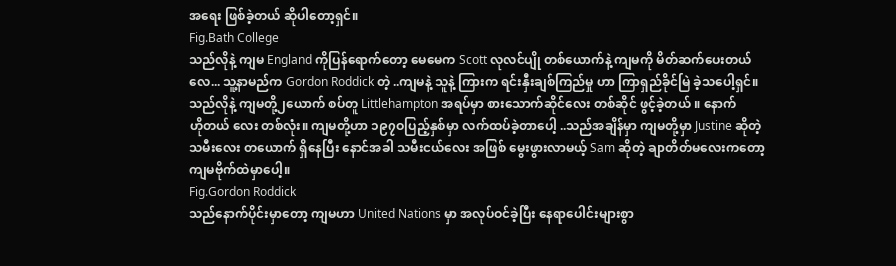အရေး ဖြစ်ခဲ့တယ် ဆိုပါတော့ရှင်။
Fig.Bath College
သည်လိုနဲ့ ကျမ England ကိုပြန်ရောက်တော့ မေမေက Scott လုလင်ပျို တစ်ယောက်နဲ့ ကျမကို မိတ်ဆက်ပေးတယ်
လေ... သူ့နာမည်က Gordon Roddick တဲ့ ..ကျမနဲ့ သူနဲ့ ကြားက ရင်းနှီးချစ်ကြည်မှု ဟာ ကြာရှည်ခိုင်မြဲ ခဲ့သပေါ့ရှင်။
သည်လိုနဲ့ ကျမတို့၂ယောက် စပ်တူ Littlehampton အရပ်မှာ စားသောက်ဆိုင်လေး တစ်ဆိုင် ဖွင့်ခဲ့တယ် ။ နောက်
ဟိုတယ် လေး တစ်လုံး။ ကျမတို့ဟာ ၁၉၇ဝပြည့်နှစ်မှာ လက်ထပ်ခဲ့တာပေါ့ ..သည်အချိန်မှာ ကျမတို့မှာ Justine ဆိုတဲ့
သမီးလေး တယောက် ရှိနေပြီး နောင်အခါ သမီးငယ်လေး အဖြစ် မွေးဖွားလာမယ့် Sam ဆိုတဲ့ ချာတိတ်မလေးကတော့
ကျမဗိုက်ထဲမှာပေါ့။
Fig.Gordon Roddick
သည်နောက်ပိုင်းမှာတော့ ကျမဟာ United Nations မှာ အလုပ်ဝင်ခဲ့ပြီး နေရာပေါင်းများစွာ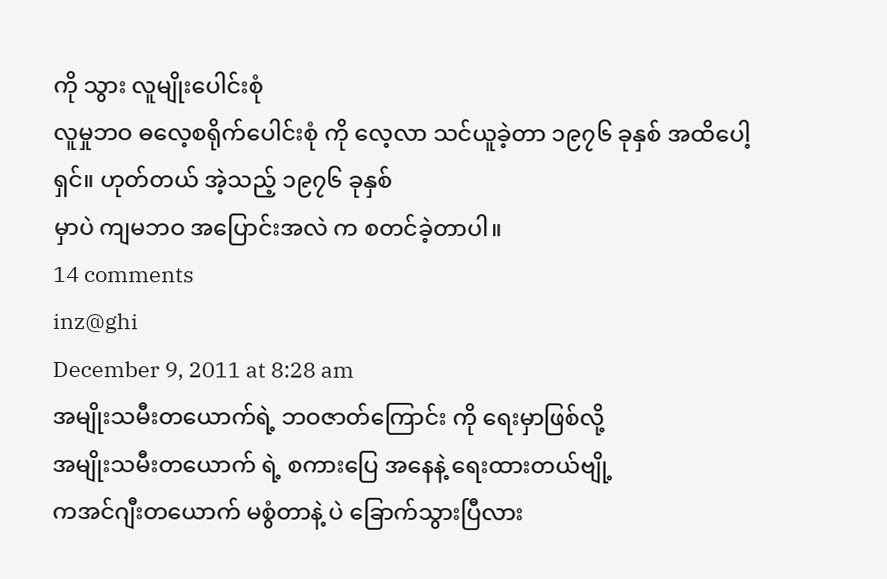ကို သွား လူမျိုးပေါင်းစုံ
လူမှုဘဝ ဓလေ့စရိုက်ပေါင်းစုံ ကို လေ့လာ သင်ယူခဲ့တာ ၁၉၇၆ ခုနှစ် အထိပေါ့ ရှင်။ ဟုတ်တယ် အဲ့သည့် ၁၉၇၆ ခုနှစ်
မှာပဲ ကျမဘဝ အပြောင်းအလဲ က စတင်ခဲ့တာပါ။
14 comments
inz@ghi
December 9, 2011 at 8:28 am
အမျိုးသမီးတယောက်ရဲ့ ဘဝဇာတ်ကြောင်း ကို ရေးမှာဖြစ်လို့
အမျိုးသမီးတယောက် ရဲ့ စကားပြေ အနေနဲ့ ရေးထားတယ်ဗျို့
ကအင်ဂျီးတယောက် မစွံတာနဲ့ ပဲ ခြောက်သွားပြီလား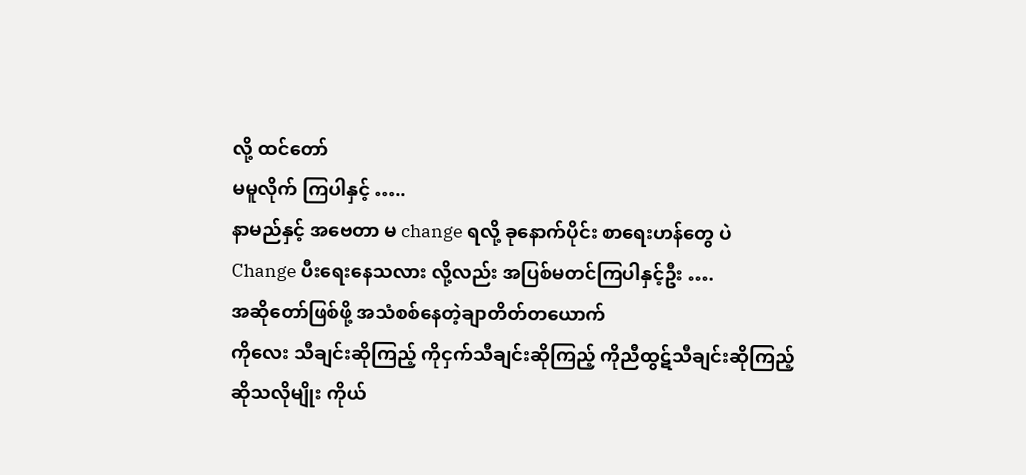လို့ ထင်တော်
မမူလိုက် ကြပါနှင့် …..
နာမည်နှင့် အဗေတာ မ change ရလို့ ခုနောက်ပိုင်း စာရေးဟန်တွေ ပဲ
Change ပီးရေးနေသလား လို့လည်း အပြစ်မတင်ကြပါနှင့်ဦး ….
အဆိုတော်ဖြစ်ဖို့ အသံစစ်နေတဲ့ချာတိတ်တယောက်
ကိုလေး သီချင်းဆိုကြည့် ကိုငှက်သီချင်းဆိုကြည့် ကိုညီထွဋ်သီချင်းဆိုကြည့်
ဆိုသလိုမျိုး ကိုယ်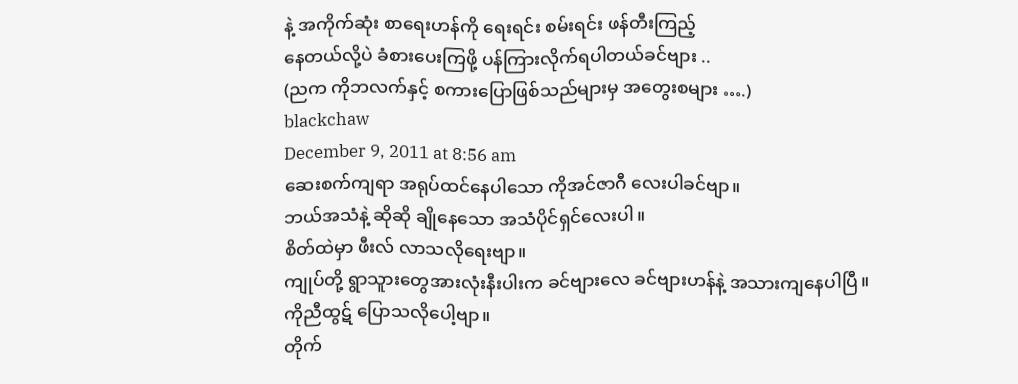နဲ့ အကိုက်ဆုံး စာရေးဟန်ကို ရေးရင်း စမ်းရင်း ဖန်တီးကြည့်
နေတယ်လို့ပဲ ခံစားပေးကြဖို့ ပန်ကြားလိုက်ရပါတယ်ခင်ဗျား ..
(ညက ကိုဘလက်နှင့် စကားပြောဖြစ်သည်များမှ အတွေးစများ ….)
blackchaw
December 9, 2011 at 8:56 am
ဆေးစက်ကျရာ အရုပ်ထင်နေပါသော ကိုအင်ဇာဂီ လေးပါခင်ဗျာ။
ဘယ်အသံနဲ့ ဆိုဆို ချိုနေသော အသံပိုင်ရှင်လေးပါ။
စိတ်ထဲမှာ ဖီးလ် လာသလိုရေးဗျာ။
ကျုပ်တို့ ရွာသူားတွေအားလုံးနီးပါးက ခင်ဗျားလေ ခင်ဗျားဟန်နဲ့ အသားကျနေပါပြီ။
ကိုညီထွဋ် ပြောသလိုပေါ့ဗျာ။
တိုက်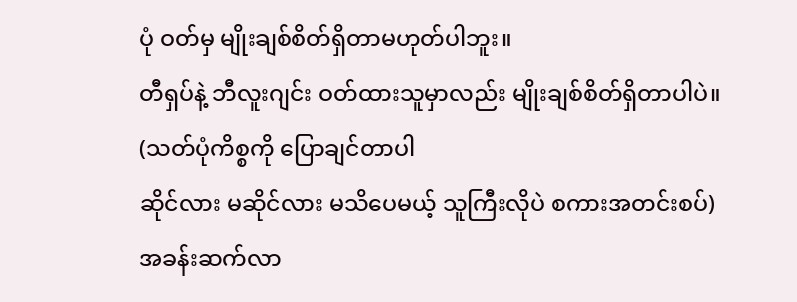ပုံ ဝတ်မှ မျိုးချစ်စိတ်ရှိတာမဟုတ်ပါဘူး။
တီရှပ်နဲ့ ဘီလူးဂျင်း ဝတ်ထားသူမှာလည်း မျိုးချစ်စိတ်ရှိတာပါပဲ။
(သတ်ပုံကိစ္စကို ပြောချင်တာပါ
ဆိုင်လား မဆိုင်လား မသိပေမယ့် သူကြီးလိုပဲ စကားအတင်းစပ်)
အခန်းဆက်လာ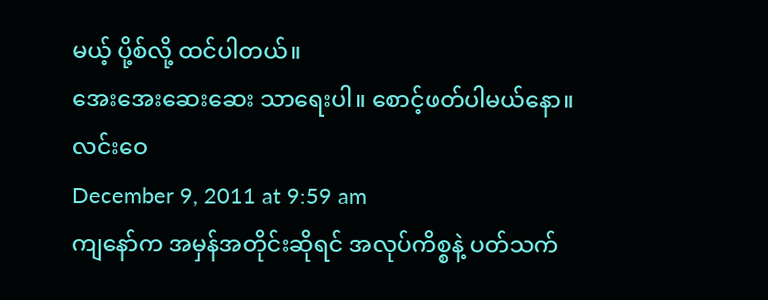မယ့် ပို့စ်လို့ ထင်ပါတယ်။
အေးအေးဆေးဆေး သာရေးပါ။ စောင့်ဖတ်ပါမယ်နော။
လင်းဝေ
December 9, 2011 at 9:59 am
ကျနော်က အမှန်အတိုင်းဆိုရင် အလုပ်ကိစ္စနဲ့ ပတ်သက်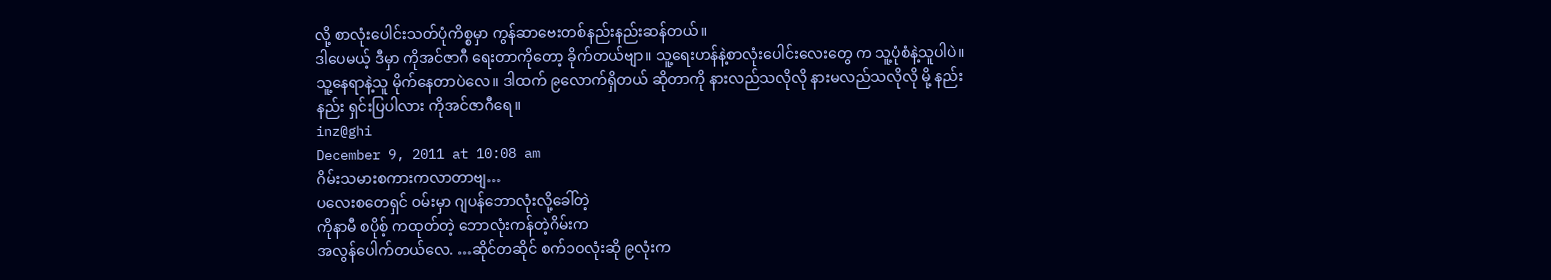လို့ စာလုံးပေါင်းသတ်ပုံကိစ္စမှာ ကွန်ဆာဗေးတစ်နည်းနည်းဆန်တယ်။
ဒါပေမယ့် ဒီမှာ ကိုအင်ဇာဂီ ရေးတာကိုတော့ ခိုက်တယ်ဗျာ။ သူ့ရေးဟန်နဲ့စာလုံးပေါင်းလေးတွေ က သူ့ပုံစံနဲ့သူပါပဲ။ သူ့နေရာနဲ့သူ မိုက်နေတာပဲလေ။ ဒါထက် ၉လောက်ရှိတယ် ဆိုတာကို နားလည်သလိုလို နားမလည်သလိုလို မို့ နည်းနည်း ရှင်းပြပါလား ကိုအင်ဇာဂီရေ။
inz@ghi
December 9, 2011 at 10:08 am
ဂိမ်းသမားစကားကလာတာဗျ…
ပလေးစတေရှင် ဝမ်းမှာ ဂျပန်ဘောလုံးလို့ခေါ်တဲ့
ကိုနာမီ စပိုစ့် ကထုတ်တဲ့ ဘောလုံးကန်တဲ့ဂိမ်းက
အလွန်ပေါက်တယ်လေ. …ဆိုင်တဆိုင် စက်၁ဝလုံးဆို ၉လုံးက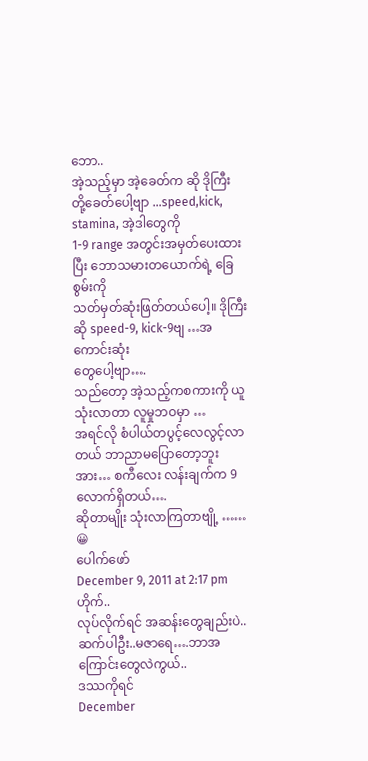ဘော..
အဲ့သည့်မှာ အဲ့ခေတ်က ဆို ဒိုကြီး တို့ခေတ်ပေါ့ဗျာ …speed,kick, stamina, အဲ့ဒါတွေကို
1-9 range အတွင်းအမှတ်ပေးထားပြီး ဘောသမားတယောက်ရဲ့ ခြေစွမ်းကို
သတ်မှတ်ဆုံးဖြတ်တယ်ပေါ့။ ဒိုကြီးဆို speed-9, kick-9ဗျ …အကောင်းဆုံး
တွေပေါ့ဗျာ….
သည်တော့ အဲ့သည့်ကစကားကို ယူသုံးလာတာ လူမှုဘဝမှာ …
အရင်လို စံပါယ်တပွင့်လေလွင့်လာတယ် ဘာညာမပြောတော့ဘူး
အား… စကီလေး လန်းချက်က 9 လောက်ရှိတယ်….
ဆိုတာမျိုး သုံးလာကြတာဗျို့ ……
😀
ပေါက်ဖော်
December 9, 2011 at 2:17 pm
ဟိုက်..
လုပ်လိုက်ရင် အဆန်းတွေချည်းပဲ..
ဆက်ပါဦး..မဇာရေ….ဘာအကြောင်းတွေလဲကွယ်..
ဒဿကိုရင်
December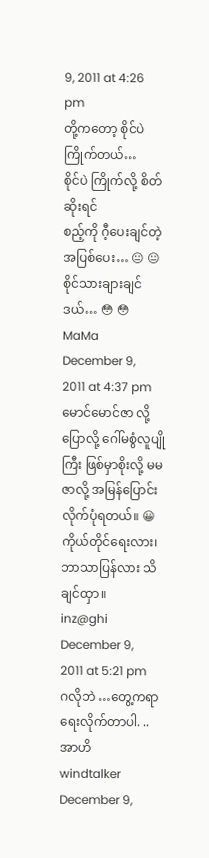9, 2011 at 4:26 pm
တို့ကတော့ စိုင်ပဲ ကြိုက်တယ်…
စိုင်ပဲ ကြိုက်လို့ စိတ်ဆိုးရင်
စည့်ကို ဂီ့ပေးချင်တဲ့ အပြစ်ပေး… 😐 😐
စိုင်သားချားချင်ဒယ်… 😳 😳
MaMa
December 9, 2011 at 4:37 pm
မောင်မောင်ဇာ လို့ ပြောလို့ ဂေါ်မစွံလူပျိုကြီး ဖြစ်မှာစိုးလို့ မမဇာလို့ အမြန်ပြောင်းလိုက်ပုံရတယ်။ 😀
ကိုယ်တိုင်ရေးလား၊ ဘာသာပြန်လား သိချင်ထှာ။
inz@ghi
December 9, 2011 at 5:21 pm
ဂလိုဘဲ …တွေ့ကရာရေးလိုက်တာပါ. ..
အာဟိ
windtalker
December 9,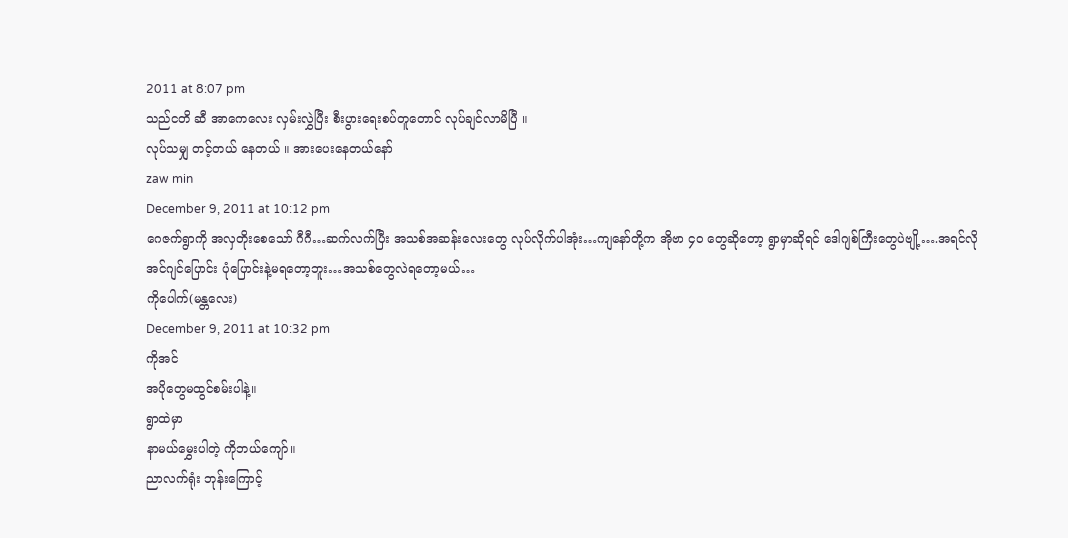2011 at 8:07 pm
သည်ငတိ ဆီ အာကေလေး လှမ်းလွှဲပြီး စီးပွားရေးစပ်တူတောင် လုပ်ချင်လာမိပြီ ။
လုပ်သမျှ တင့်တယ် နေတယ် ။ အားပေးနေတယ်နော်
zaw min
December 9, 2011 at 10:12 pm
ဂေဇက်ရွာကို အလှတိုးစေသော် ဂီဂီ…ဆက်လက်ပြီး အသစ်အဆန်းလေးတွေ လုပ်လိုက်ပါအုံး…ကျနော်တို့က အိုဗာ ၄ဝ တွေဆိုတော့ ရွာမှာဆိုရင် ဒေါဂျစ်ကြီးတွေပဲဗျို့….အရင်လို အင်ဂျင်ပြောင်း ပုံပြောင်းနဲ့မရတော့ဘူး…အသစ်တွေလဲရတော့မယ်…
ကိုပေါက်(မန္တလေး)
December 9, 2011 at 10:32 pm
ကိုအင်
အပိုတွေမထွင်စမ်းပါနဲ့။
ရွာထဲမှာ
နာမယ်မွှေးပါတဲ့ ကိုဘယ်ကျော်။
ညာလက်ရုံး ဘုန်းကြောင့်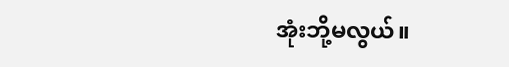အုံးဘို့မလွယ်။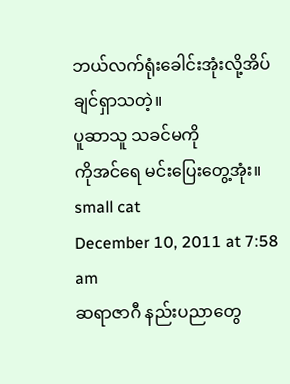ဘယ်လက်ရုံးခေါင်းအုံးလို့အိပ်ချင်ရှာသတဲ့။
ပူဆာသူ သခင်မကို
ကိုအင်ရေ မင်းပြေးတွေ့အုံး။
small cat
December 10, 2011 at 7:58 am
ဆရာဇာဂီ နည်းပညာတွေ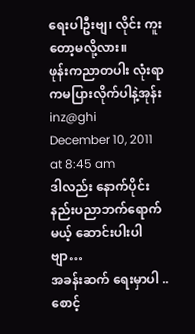ရေးပါဦးဗျ၊ လိုင်း ကူးတော့မလို့လား။
ဖုန်းကညာတပါး လုံးရာကမပြားလိုက်ပါနဲ့အုန်း
inz@ghi
December 10, 2011 at 8:45 am
ဒါလည်း နောက်ပိုင်း နည်းပညာဘက်ရောက်မယ့် ဆောင်းပါးပါဗျာ…
အခန်းဆက် ရေးမှာပါ ..
စောင့်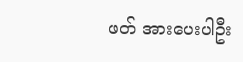ဖတ် အားပေးပါဦး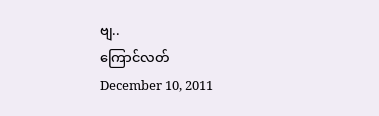ဗျ..
ကြောင်လတ်
December 10, 2011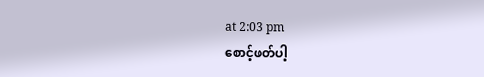at 2:03 pm
စောင့်ဖတ်ပါ့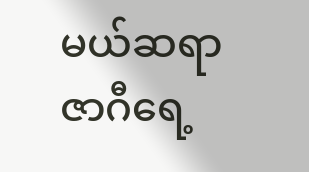မယ်ဆရာဇာဂီရေ့